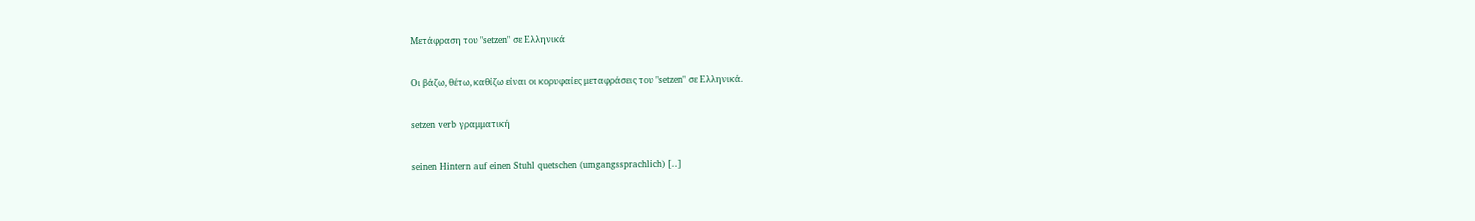Μετάφραση του "setzen" σε Ελληνικά

Οι βάζω, θέτω, καθίζω είναι οι κορυφαίες μεταφράσεις του "setzen" σε Ελληνικά.

setzen verb γραμματική

seinen Hintern auf einen Stuhl quetschen (umgangssprachlich) [..]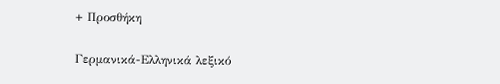+ Προσθήκη

Γερμανικά-Ελληνικά λεξικό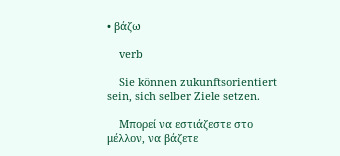• βάζω

    verb

    Sie können zukunftsorientiert sein, sich selber Ziele setzen.

    Μπορεί να εστιάζεστε στο μέλλον, να βάζετε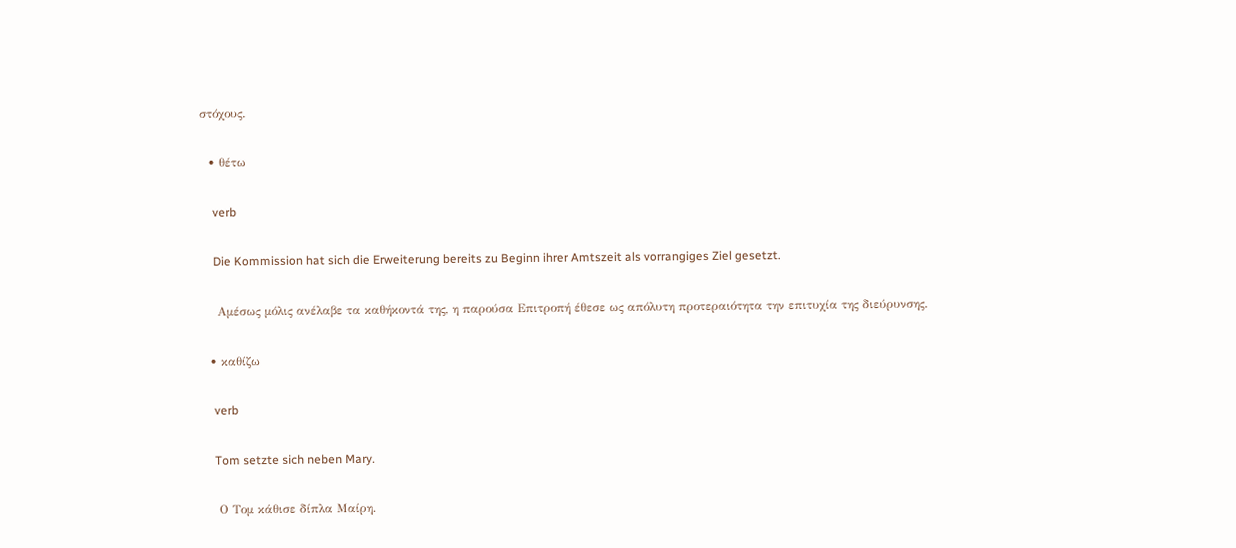στόχους.

  • θέτω

    verb

    Die Kommission hat sich die Erweiterung bereits zu Beginn ihrer Amtszeit als vorrangiges Ziel gesetzt.

    Αμέσως μόλις ανέλαβε τα καθήκοντά της, η παρούσα Επιτροπή έθεσε ως απόλυτη προτεραιότητα την επιτυχία της διεύρυνσης.

  • καθίζω

    verb

    Tom setzte sich neben Mary.

    Ο Τομ κάθισε δίπλα Μαίρη.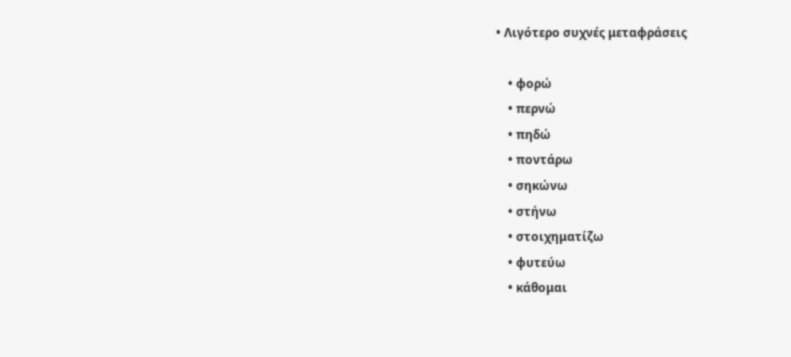• Λιγότερο συχνές μεταφράσεις

    • φορώ
    • περνώ
    • πηδώ
    • ποντάρω
    • σηκώνω
    • στήνω
    • στοιχηματίζω
    • φυτεύω
    • κάθομαι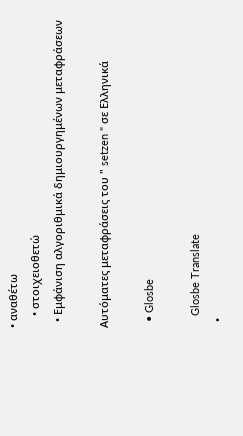• αναθέτω
    • στοιχειοθετώ
  • Εμφάνιση αλγοριθμικά δημιουργημένων μεταφράσεων

Αυτόματες μεταφράσεις του " setzen " σε Ελληνικά

  • Glosbe

    Glosbe Translate
  •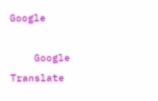Google

    Google Translate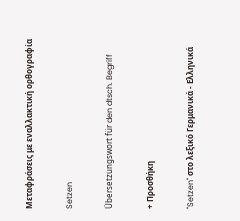Μεταφράσεις με εναλλακτική ορθογραφία

Setzen

Übersetzungswort für den dtsch. Begriff

+ Προσθήκη

"Setzen" στο λεξικό Γερμανικά - Ελληνικά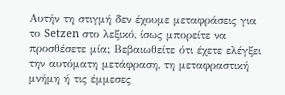Αυτήν τη στιγμή δεν έχουμε μεταφράσεις για το Setzen στο λεξικό, ίσως μπορείτε να προσθέσετε μία; Βεβαιωθείτε ότι έχετε ελέγξει την αυτόματη μετάφραση, τη μεταφραστική μνήμη ή τις έμμεσες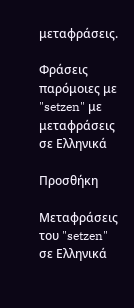μεταφράσεις.

Φράσεις παρόμοιες με "setzen" με μεταφράσεις σε Ελληνικά

Προσθήκη

Μεταφράσεις του "setzen" σε Ελληνικά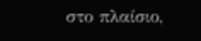στο πλαίσιο,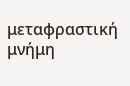μεταφραστική μνήμη